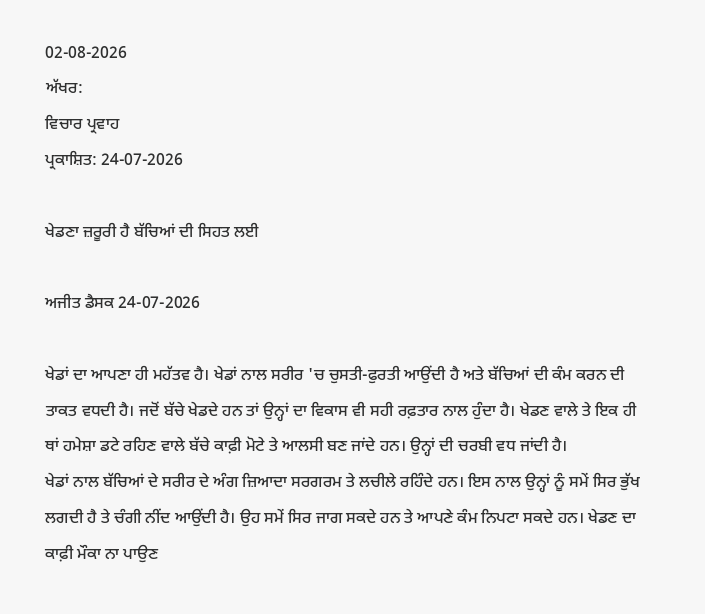02-08-2026
ਅੱਖਰ:
ਵਿਚਾਰ ਪ੍ਰਵਾਹ
ਪ੍ਰਕਾਸ਼ਿਤ: 24-07-2026

ਖੇਡਣਾ ਜ਼ਰੂਰੀ ਹੈ ਬੱਚਿਆਂ ਦੀ ਸਿਹਤ ਲਈ

ਅਜੀਤ ਡੈਸਕ 24-07-2026

ਖੇਡਾਂ ਦਾ ਆਪਣਾ ਹੀ ਮਹੱਤਵ ਹੈ। ਖੇਡਾਂ ਨਾਲ ਸਰੀਰ 'ਚ ਚੁਸਤੀ-ਫੁਰਤੀ ਆਉਂਦੀ ਹੈ ਅਤੇ ਬੱਚਿਆਂ ਦੀ ਕੰਮ ਕਰਨ ਦੀ ਤਾਕਤ ਵਧਦੀ ਹੈ। ਜਦੋਂ ਬੱਚੇ ਖੇਡਦੇ ਹਨ ਤਾਂ ਉਨ੍ਹਾਂ ਦਾ ਵਿਕਾਸ ਵੀ ਸਹੀ ਰਫ਼ਤਾਰ ਨਾਲ ਹੁੰਦਾ ਹੈ। ਖੇਡਣ ਵਾਲੇ ਤੇ ਇਕ ਹੀ ਥਾਂ ਹਮੇਸ਼ਾ ਡਟੇ ਰਹਿਣ ਵਾਲੇ ਬੱਚੇ ਕਾਫ਼ੀ ਮੋਟੇ ਤੇ ਆਲਸੀ ਬਣ ਜਾਂਦੇ ਹਨ। ਉਨ੍ਹਾਂ ਦੀ ਚਰਬੀ ਵਧ ਜਾਂਦੀ ਹੈ।
ਖੇਡਾਂ ਨਾਲ ਬੱਚਿਆਂ ਦੇ ਸਰੀਰ ਦੇ ਅੰਗ ਜ਼ਿਆਦਾ ਸਰਗਰਮ ਤੇ ਲਚੀਲੇ ਰਹਿੰਦੇ ਹਨ। ਇਸ ਨਾਲ ਉਨ੍ਹਾਂ ਨੂੰ ਸਮੇਂ ਸਿਰ ਭੁੱਖ ਲਗਦੀ ਹੈ ਤੇ ਚੰਗੀ ਨੀਂਦ ਆਉਂਦੀ ਹੈ। ਉਹ ਸਮੇਂ ਸਿਰ ਜਾਗ ਸਕਦੇ ਹਨ ਤੇ ਆਪਣੇ ਕੰਮ ਨਿਪਟਾ ਸਕਦੇ ਹਨ। ਖੇਡਣ ਦਾ ਕਾਫ਼ੀ ਮੌਕਾ ਨਾ ਪਾਉਣ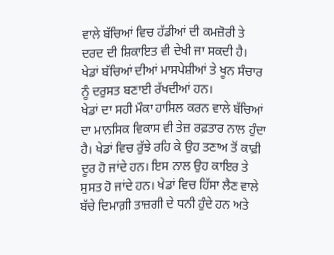ਵਾਲੇ ਬੱਚਿਆਂ ਵਿਚ ਹੱਡੀਆਂ ਦੀ ਕਮਜ਼ੋਰੀ ਤੇ ਦਰਦ ਦੀ ਸ਼ਿਕਾਇਤ ਵੀ ਦੇਖੀ ਜਾ ਸਕਦੀ ਹੈ। ਖੇਡਾਂ ਬੱਚਿਆਂ ਦੀਆਂ ਮਾਸਪੇਸ਼ੀਆਂ ਤੇ ਖੂਨ ਸੰਚਾਰ ਨੂੰ ਦਰੁਸਤ ਬਣਾਈ ਰੱਖਦੀਆਂ ਹਨ।
ਖੇਡਾਂ ਦਾ ਸਹੀ ਮੌਕਾ ਹਾਸਿਲ ਕਰਨ ਵਾਲੇ ਬੱਚਿਆਂ ਦਾ ਮਾਨਸਿਕ ਵਿਕਾਸ ਵੀ ਤੇਜ਼ ਰਫ਼ਤਾਰ ਨਾਲ ਹੁੰਦਾ ਹੈ। ਖੇਡਾਂ ਵਿਚ ਰੁੱਝੇ ਰਹਿ ਕੇ ਉਹ ਤਣਾਅ ਤੋਂ ਕਾਫ਼ੀ ਦੂਰ ਹੋ ਜਾਂਦੇ ਹਨ। ਇਸ ਨਾਲ ਉਹ ਕਾਇਰ ਤੇ ਸੁਸਤ ਹੋ ਜਾਂਦੇ ਹਨ। ਖੇਡਾਂ ਵਿਚ ਹਿੱਸਾ ਲੈਣ ਵਾਲੇ ਬੱਚੇ ਦਿਮਾਗ਼ੀ ਤਾਜ਼ਗੀ ਦੇ ਧਨੀ ਹੁੰਦੇ ਹਨ ਅਤੇ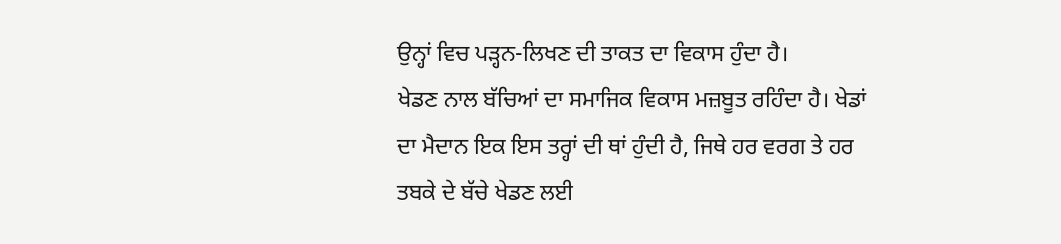ਉਨ੍ਹਾਂ ਵਿਚ ਪੜ੍ਹਨ-ਲਿਖਣ ਦੀ ਤਾਕਤ ਦਾ ਵਿਕਾਸ ਹੁੰਦਾ ਹੈ।
ਖੇਡਣ ਨਾਲ ਬੱਚਿਆਂ ਦਾ ਸਮਾਜਿਕ ਵਿਕਾਸ ਮਜ਼ਬੂਤ ਰਹਿੰਦਾ ਹੈ। ਖੇਡਾਂ ਦਾ ਮੈਦਾਨ ਇਕ ਇਸ ਤਰ੍ਹਾਂ ਦੀ ਥਾਂ ਹੁੰਦੀ ਹੈ, ਜਿਥੇ ਹਰ ਵਰਗ ਤੇ ਹਰ ਤਬਕੇ ਦੇ ਬੱਚੇ ਖੇਡਣ ਲਈ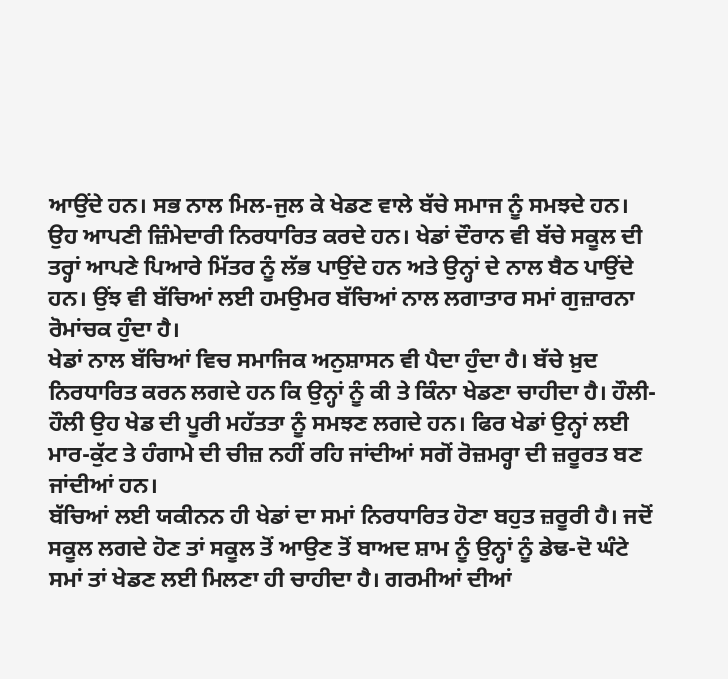ਆਉਂਦੇ ਹਨ। ਸਭ ਨਾਲ ਮਿਲ-ਜੁਲ ਕੇ ਖੇਡਣ ਵਾਲੇ ਬੱਚੇ ਸਮਾਜ ਨੂੰ ਸਮਝਦੇ ਹਨ। ਉਹ ਆਪਣੀ ਜ਼ਿੰਮੇਦਾਰੀ ਨਿਰਧਾਰਿਤ ਕਰਦੇ ਹਨ। ਖੇਡਾਂ ਦੌਰਾਨ ਵੀ ਬੱਚੇ ਸਕੂਲ ਦੀ ਤਰ੍ਹਾਂ ਆਪਣੇ ਪਿਆਰੇ ਮਿੱਤਰ ਨੂੰ ਲੱਭ ਪਾਉਂਦੇ ਹਨ ਅਤੇ ਉਨ੍ਹਾਂ ਦੇ ਨਾਲ ਬੈਠ ਪਾਉਂਦੇ ਹਨ। ਉਂਝ ਵੀ ਬੱਚਿਆਂ ਲਈ ਹਮਉਮਰ ਬੱਚਿਆਂ ਨਾਲ ਲਗਾਤਾਰ ਸਮਾਂ ਗੁਜ਼ਾਰਨਾ ਰੋਮਾਂਚਕ ਹੁੰਦਾ ਹੈ।
ਖੇਡਾਂ ਨਾਲ ਬੱਚਿਆਂ ਵਿਚ ਸਮਾਜਿਕ ਅਨੁਸ਼ਾਸਨ ਵੀ ਪੈਦਾ ਹੁੰਦਾ ਹੈ। ਬੱਚੇ ਖ਼ੁਦ ਨਿਰਧਾਰਿਤ ਕਰਨ ਲਗਦੇ ਹਨ ਕਿ ਉਨ੍ਹਾਂ ਨੂੰ ਕੀ ਤੇ ਕਿੰਨਾ ਖੇਡਣਾ ਚਾਹੀਦਾ ਹੈ। ਹੌਲੀ-ਹੌਲੀ ਉਹ ਖੇਡ ਦੀ ਪੂਰੀ ਮਹੱਤਤਾ ਨੂੰ ਸਮਝਣ ਲਗਦੇ ਹਨ। ਫਿਰ ਖੇਡਾਂ ਉਨ੍ਹਾਂ ਲਈ ਮਾਰ-ਕੁੱਟ ਤੇ ਹੰਗਾਮੇ ਦੀ ਚੀਜ਼ ਨਹੀਂ ਰਹਿ ਜਾਂਦੀਆਂ ਸਗੋਂ ਰੋਜ਼ਮਰ੍ਹਾ ਦੀ ਜ਼ਰੂਰਤ ਬਣ ਜਾਂਦੀਆਂ ਹਨ।
ਬੱਚਿਆਂ ਲਈ ਯਕੀਨਨ ਹੀ ਖੇਡਾਂ ਦਾ ਸਮਾਂ ਨਿਰਧਾਰਿਤ ਹੋਣਾ ਬਹੁਤ ਜ਼ਰੂਰੀ ਹੈ। ਜਦੋਂ ਸਕੂਲ ਲਗਦੇ ਹੋਣ ਤਾਂ ਸਕੂਲ ਤੋਂ ਆਉਣ ਤੋਂ ਬਾਅਦ ਸ਼ਾਮ ਨੂੰ ਉਨ੍ਹਾਂ ਨੂੰ ਡੇਢ-ਦੋ ਘੰਟੇ ਸਮਾਂ ਤਾਂ ਖੇਡਣ ਲਈ ਮਿਲਣਾ ਹੀ ਚਾਹੀਦਾ ਹੈ। ਗਰਮੀਆਂ ਦੀਆਂ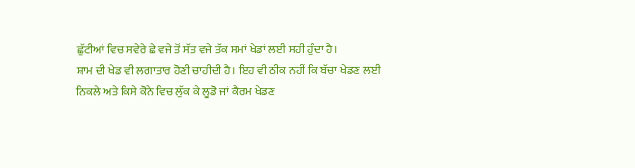ਛੁੱਟੀਆਂ ਵਿਚ ਸਵੇਰੇ ਛੇ ਵਜੇ ਤੋਂ ਸੱਤ ਵਜੇ ਤੱਕ ਸਮਾਂ ਖੇਡਾਂ ਲਈ ਸਹੀ ਹੁੰਦਾ ਹੈ।
ਸ਼ਾਮ ਦੀ ਖੇਡ ਵੀ ਲਗਾਤਾਰ ਹੋਣੀ ਚਾਹੀਦੀ ਹੈ। ਇਹ ਵੀ ਠੀਕ ਨਹੀਂ ਕਿ ਬੱਚਾ ਖੇਡਣ ਲਈ ਨਿਕਲੇ ਅਤੇ ਕਿਸੇ ਕੋਨੇ ਵਿਚ ਲੁੱਕ ਕੇ ਲੂਡੋ ਜਾਂ ਕੈਰਮ ਖੇਡਣ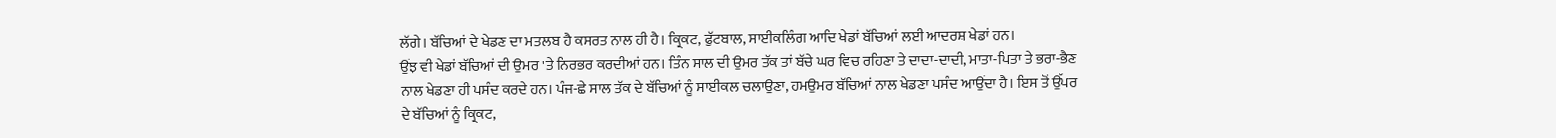ਲੱਗੇ। ਬੱਚਿਆਂ ਦੇ ਖੇਡਣ ਦਾ ਮਤਲਬ ਹੈ ਕਸਰਤ ਨਾਲ ਹੀ ਹੈ। ਕ੍ਰਿਕਟ, ਫੁੱਟਬਾਲ, ਸਾਈਕਲਿੰਗ ਆਦਿ ਖੇਡਾਂ ਬੱਚਿਆਂ ਲਈ ਆਦਰਸ਼ ਖੇਡਾਂ ਹਨ।
ਉਂਝ ਵੀ ਖੇਡਾਂ ਬੱਚਿਆਂ ਦੀ ਉਮਰ 'ਤੇ ਨਿਰਭਰ ਕਰਦੀਆਂ ਹਨ। ਤਿੰਨ ਸਾਲ ਦੀ ਉਮਰ ਤੱਕ ਤਾਂ ਬੱਚੇ ਘਰ ਵਿਚ ਰਹਿਣਾ ਤੇ ਦਾਦਾ-ਦਾਦੀ, ਮਾਤਾ-ਪਿਤਾ ਤੇ ਭਰਾ-ਭੈਣ ਨਾਲ ਖੇਡਣਾ ਹੀ ਪਸੰਦ ਕਰਦੇ ਹਨ। ਪੰਜ-ਛੇ ਸਾਲ ਤੱਕ ਦੇ ਬੱਚਿਆਂ ਨੂੰ ਸਾਈਕਲ ਚਲਾਉਣਾ, ਹਮਉਮਰ ਬੱਚਿਆਂ ਨਾਲ ਖੇਡਣਾ ਪਸੰਦ ਆਉਂਦਾ ਹੈ। ਇਸ ਤੋਂ ਉੱਪਰ ਦੇ ਬੱਚਿਆਂ ਨੂੰ ਕ੍ਰਿਕਟ,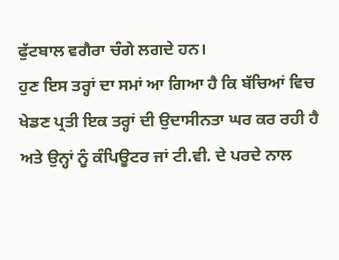ਫੁੱਟਬਾਲ ਵਗੈਰਾ ਚੰਗੇ ਲਗਦੇ ਹਨ।
ਹੁਣ ਇਸ ਤਰ੍ਹਾਂ ਦਾ ਸਮਾਂ ਆ ਗਿਆ ਹੈ ਕਿ ਬੱਚਿਆਂ ਵਿਚ ਖੇਡਣ ਪ੍ਰਤੀ ਇਕ ਤਰ੍ਹਾਂ ਦੀ ਉਦਾਸੀਨਤਾ ਘਰ ਕਰ ਰਹੀ ਹੈ ਅਤੇ ਉਨ੍ਹਾਂ ਨੂੰ ਕੰਪਿਊਟਰ ਜਾਂ ਟੀ.ਵੀ. ਦੇ ਪਰਦੇ ਨਾਲ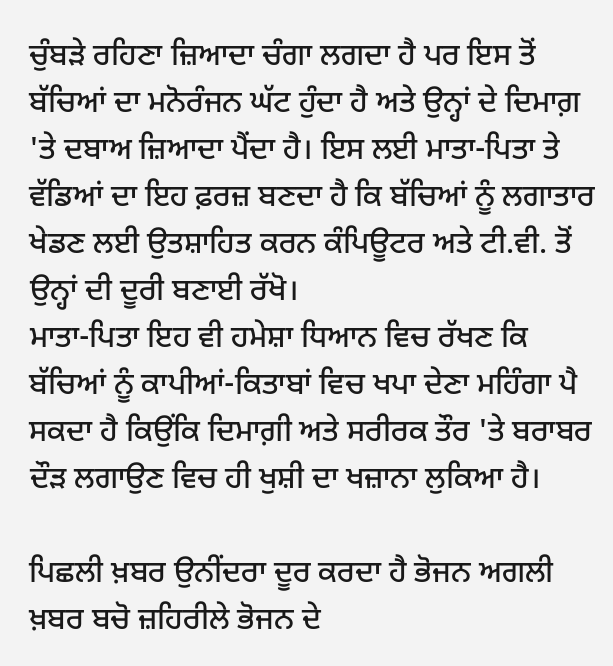ਚੁੰਬੜੇ ਰਹਿਣਾ ਜ਼ਿਆਦਾ ਚੰਗਾ ਲਗਦਾ ਹੈ ਪਰ ਇਸ ਤੋਂ ਬੱਚਿਆਂ ਦਾ ਮਨੋਰੰਜਨ ਘੱਟ ਹੁੰਦਾ ਹੈ ਅਤੇ ਉਨ੍ਹਾਂ ਦੇ ਦਿਮਾਗ਼ 'ਤੇ ਦਬਾਅ ਜ਼ਿਆਦਾ ਪੈਂਦਾ ਹੈ। ਇਸ ਲਈ ਮਾਤਾ-ਪਿਤਾ ਤੇ ਵੱਡਿਆਂ ਦਾ ਇਹ ਫ਼ਰਜ਼ ਬਣਦਾ ਹੈ ਕਿ ਬੱਚਿਆਂ ਨੂੰ ਲਗਾਤਾਰ ਖੇਡਣ ਲਈ ਉਤਸ਼ਾਹਿਤ ਕਰਨ ਕੰਪਿਊਟਰ ਅਤੇ ਟੀ.ਵੀ. ਤੋਂ ਉਨ੍ਹਾਂ ਦੀ ਦੂਰੀ ਬਣਾਈ ਰੱਖੋ।
ਮਾਤਾ-ਪਿਤਾ ਇਹ ਵੀ ਹਮੇਸ਼ਾ ਧਿਆਨ ਵਿਚ ਰੱਖਣ ਕਿ ਬੱਚਿਆਂ ਨੂੰ ਕਾਪੀਆਂ-ਕਿਤਾਬਾਂ ਵਿਚ ਖਪਾ ਦੇਣਾ ਮਹਿੰਗਾ ਪੈ ਸਕਦਾ ਹੈ ਕਿਉਂਕਿ ਦਿਮਾਗ਼ੀ ਅਤੇ ਸਰੀਰਕ ਤੌਰ 'ਤੇ ਬਰਾਬਰ ਦੌੜ ਲਗਾਉਣ ਵਿਚ ਹੀ ਖੁਸ਼ੀ ਦਾ ਖਜ਼ਾਨਾ ਲੁਕਿਆ ਹੈ।

ਪਿਛਲੀ ਖ਼ਬਰ ਉਨੀਂਦਰਾ ਦੂਰ ਕਰਦਾ ਹੈ ਭੋਜਨ ਅਗਲੀ ਖ਼ਬਰ ਬਚੋ ਜ਼ਹਿਰੀਲੇ ਭੋਜਨ ਦੇ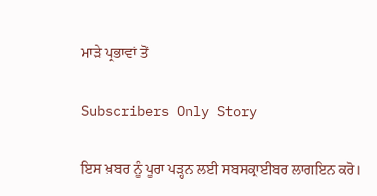ਮਾੜੇ ਪ੍ਰਭਾਵਾਂ ਤੋਂ

Subscribers Only Story

ਇਸ ਖ਼ਬਰ ਨੂੰ ਪੂਰਾ ਪੜ੍ਹਨ ਲਈ ਸਬਸਕ੍ਰਾਈਬਰ ਲਾਗਇਨ ਕਰੋ।